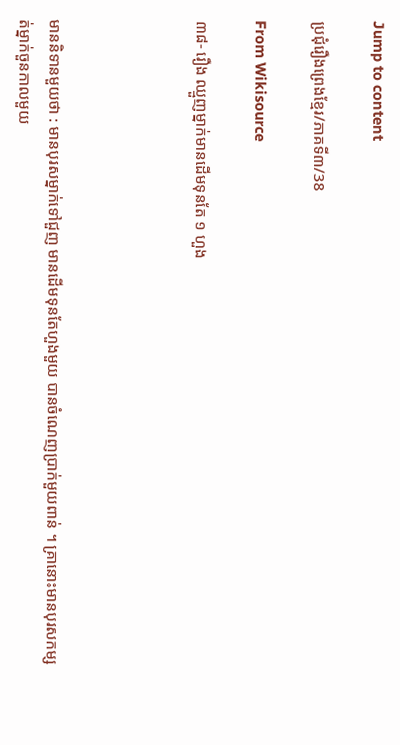Jump to content

ប្រជុំរឿងព្រេងខ្មែរ/ភាគទី៣/38

From Wikisource

៣៨- រឿង ឈ្មួញម្នាក់មានដើមទុនតែ ១ ហួង




មាននិទានមួយថា : មានបុរសម្នាក់ទៅជួញ មានដើមទុនតែហួងមួយ បានចំណេញប្រាក់មួយពាន់ ។ គ្រានោះមានបុរសកម្សត់ម្នាក់ចួនកាលមួយ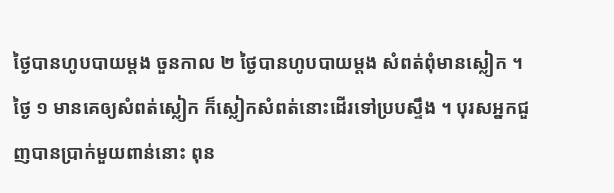ថ្ងៃបានហូបបាយម្ដង ចួនកាល ២ ថ្ងៃបានហូបបាយម្ដង សំពត់ពុំមានស្លៀក ។ ថ្ងៃ ១ មានគេឲ្យសំពត់ស្លៀក ក៏ស្លៀកសំពត់នោះដើរទៅប្របស្ទឹង ។ បុរសអ្នកជួញបានប្រាក់មួយពាន់នោះ ពុន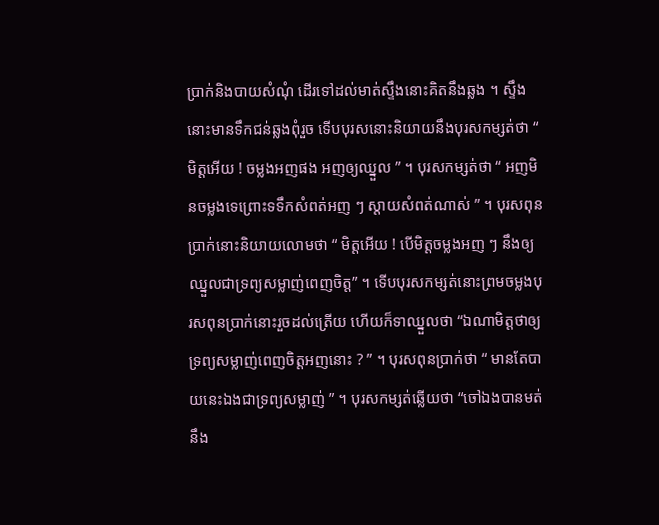ប្រាក់និងបាយសំណុំ ដើរទៅដល់មាត់ស្ទឹងនោះគិតនឹងឆ្លង ។ ស្ទឹងនោះមានទឹកជន់ឆ្លងពុំរួច ទើបបុរសនោះនិយាយនឹងបុរសកម្សត់ថា “ មិត្តអើយ ! ចម្លងអញផង អញឲ្យឈ្នួល ” ។ បុរសកម្សត់ថា “ អញមិនចម្លងទេព្រោះទទឹកសំពត់អញ ៗ ស្ដាយសំពត់ណាស់ ” ។ បុរសពុនប្រាក់នោះនិយាយលោមថា “ មិត្តអើយ ! បើមិត្តចម្លងអញ ៗ នឹងឲ្យឈ្នួលជាទ្រព្យសម្លាញ់ពេញចិត្ត” ។ ទើបបុរសកម្សត់នោះព្រមចម្លងបុរសពុនប្រាក់នោះរួចដល់ត្រើយ ហើយក៏ទាឈ្នួលថា “ឯណាមិត្តថាឲ្យទ្រព្យសម្លាញ់ពេញចិត្តអញនោះ ? ” ។ បុរសពុនប្រាក់ថា “ មានតែបាយនេះឯងជាទ្រព្យសម្លាញ់ ” ។ បុរសកម្សត់ឆ្លើយថា “ចៅឯងបានមត់នឹង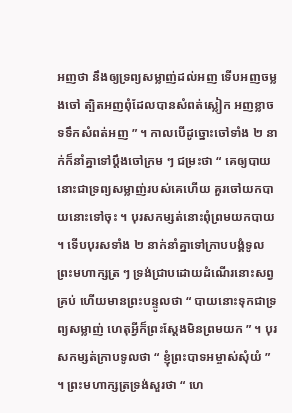អញថា នឹងឲ្យទ្រព្យសម្លាញ់ដល់អញ ទើបអញចម្លងចៅ ត្បិតអញពុំដែលបានសំពត់ស្លៀក អញខ្លាចទទឹកសំពត់អញ ” ។ កាលបើដូច្នោះចៅទាំង ២ នាក់ក៏នាំគ្នាទៅប្ដឹងចៅក្រម ៗ ជម្រះថា “ គេឲ្យបាយនោះជាទ្រព្យសម្លាញ់របស់គេហើយ គួរចៅយកបាយនោះទៅចុះ ។ បុរសកម្សត់នោះពុំព្រមយកបាយ ។ ទើបបុរសទាំង ២ នាក់នាំគ្នាទៅក្រាបបង្គំទូលព្រះមហាក្សត្រ ៗ ទ្រង់ជ្រាបដោយដំណើរនោះសព្វគ្រប់ ហើយមានព្រះបន្ទូលថា “ បាយនោះទុកជាទ្រព្យសម្លាញ់ ហេតុអ្វីក៏ព្រះស្ដែងមិនព្រមយក ” ។ បុរសកម្សត់ក្រាបទូលថា “ ខ្ញុំព្រះបាទអម្ចាស់សុំយំ ” ។ ព្រះមហាក្សត្រទ្រង់សួរថា “ ហេ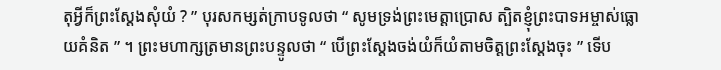តុអ្វីក៏ព្រះស្ដែងសុំយំ ? ” បុរសកម្សត់ក្រាបទូលថា “ សូមទ្រង់ព្រះមេត្តាប្រោស ត្បិតខ្ញុំព្រះបាទអម្ចាស់ធ្លោយគំនិត ” ។ ព្រះមហាក្សត្រមានព្រះបន្ទូលថា “ បើព្រះស្ដែងចង់យំក៏យំតាមចិត្តព្រះស្ដែងចុះ ” ទើប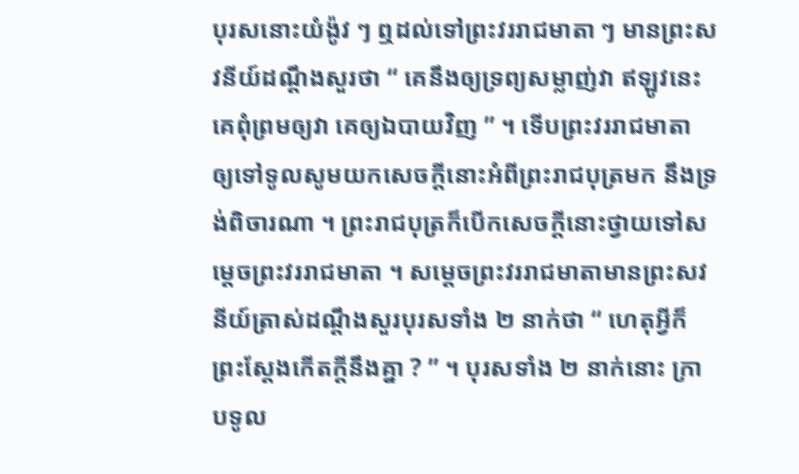បុរសនោះយំង៉ូវ ៗ ឮដល់ទៅព្រះវររាជមាតា ៗ មានព្រះសវនីយ៍ដណ្ដឹងសួរថា “ គេនឹងឲ្យទ្រព្យសម្លាញ់វា ឥឡូវនេះគេពុំព្រមឲ្យវា គេឲ្យឯបាយវិញ ” ។ ទើបព្រះវររាជមាតា ឲ្យទៅទូលសូមយកសេចក្ដីនោះអំពីព្រះរាជបុត្រមក នឹងទ្រង់ពិចារណា ។ ព្រះរាជបុត្រក៏បើកសេចក្ដីនោះថ្វាយទៅសម្ដេចព្រះវររាជមាតា ។ សម្ដេចព្រះវររាជមាតាមានព្រះសវនីយ៍ត្រាស់ដណ្ដឹងសួរបុរសទាំង ២ នាក់ថា “ ហេតុអ្វីក៏ព្រះស្ដែងកើតក្ដីនឹងគ្នា ? ” ។ បុរសទាំង ២ នាក់នោះ ក្រាបទូល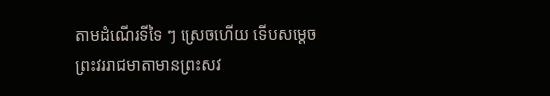តាមដំណើរទីទៃ ៗ ស្រេចហើយ ទើបសម្ដេចព្រះវររាជមាតាមានព្រះសវ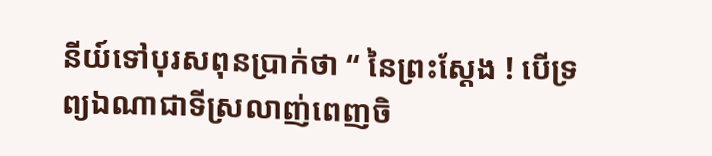នីយ៍ទៅបុរសពុនប្រាក់ថា “ នៃព្រះស្ដែង ! បើទ្រព្យឯណាជាទីស្រលាញ់ពេញចិ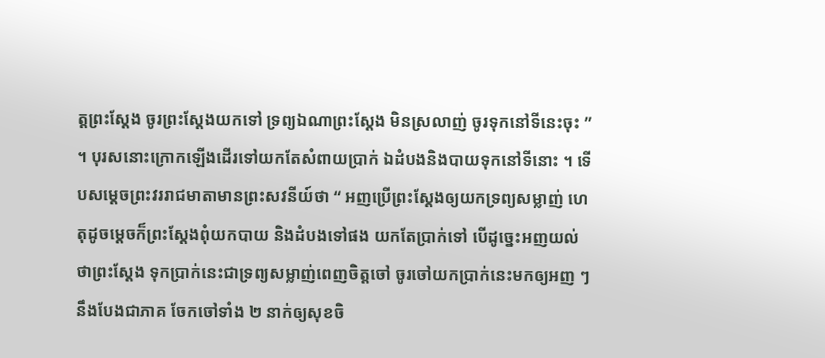ត្តព្រះស្ដែង ចូរព្រះស្ដែងយកទៅ ទ្រព្យឯណាព្រះស្ដែង មិនស្រលាញ់ ចូរទុកនៅទីនេះចុះ ” ។ បុរសនោះក្រោកឡើងដើរទៅយកតែសំពាយប្រាក់ ឯដំបងនិងបាយទុកនៅទីនោះ ។ ទើបសម្ដេចព្រះវររាជមាតាមានព្រះសវនីយ៍ថា “ អញប្រើព្រះស្ដែងឲ្យយកទ្រព្យសម្លាញ់ ហេតុដូចម្ដេចក៏ព្រះស្ដែងពុំយកបាយ និងដំបងទៅផង យកតែប្រាក់ទៅ បើដូច្នេះអញយល់ថាព្រះស្ដែង ទុកប្រាក់នេះជាទ្រព្យសម្លាញ់ពេញចិត្តចៅ ចូរចៅយកប្រាក់នេះមកឲ្យអញ ៗ នឹងបែងជាភាគ ចែកចៅទាំង ២ នាក់ឲ្យសុខចិ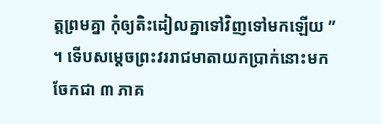ត្តព្រមគ្នា កុំឲ្យតិះដៀលគ្នាទៅវិញទៅមកឡើយ ” ។ ទើបសម្ដេចព្រះវររាជមាតាយកប្រាក់នោះមកចែកជា ៣ ភាគ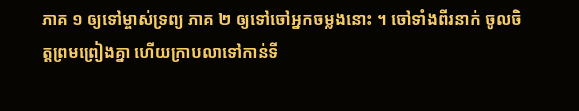ភាគ ១ ឲ្យទៅម្ចាស់ទ្រព្យ ភាគ ២ ឲ្យទៅចៅអ្នកចម្លងនោះ ។ ចៅទាំងពីរនាក់ ចូលចិត្តព្រមព្រៀងគ្នា ហើយក្រាបលាទៅកាន់ទី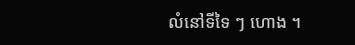លំនៅទីទៃ ៗ ហោង ។